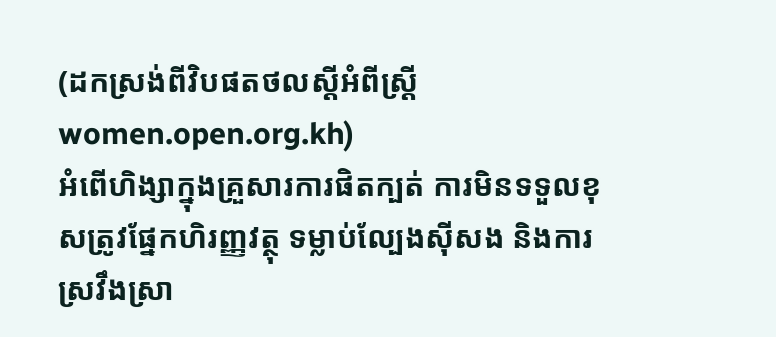(ដកស្រង់ពីវិបផតថលស្តីអំពីស្រ្តីwomen.open.org.kh)
អំពើហិង្សាក្នុងគ្រួសារការផិតក្បត់ ការមិនទទួលខុសត្រូវផ្នែកហិរញ្ញវត្ថុ ទម្លាប់ល្បែងស៊ីសង និងការស្រវឹងស្រា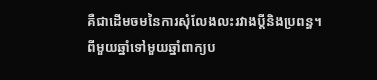គឺជាដើមចមនៃការសុំលែងលះរវាងប្ដីនិងប្រពន្ធ។
ពីមួយឆ្នាំទៅមួយឆ្នាំពាក្យប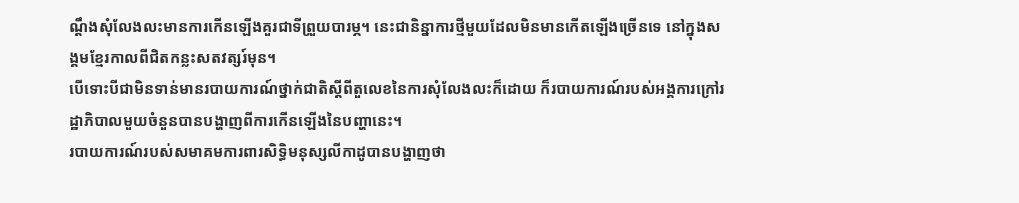ណ្ដឹងសុំលែងលះមានការកើនឡើងគួរជាទីព្រួយបារម្ភ។ នេះជានិន្នាការថ្មីមួយដែលមិនមានកើតឡើងច្រើនទេ នៅក្នុងសង្គមខ្មែរកាលពីជិតកន្លះសតវត្សរ៍មុន។
បើទោះបីជាមិនទាន់មានរបាយការណ៍ថ្នាក់ជាតិស្ដីពីតួលេខនៃការសុំលែងលះក៏ដោយ ក៏របាយការណ៍របស់អង្គការក្រៅរដ្ឋាភិបាលមួយចំនួនបានបង្ហាញពីការកើនឡើងនៃបញ្ហានេះ។
របាយការណ៍របស់សមាគមការពារសិទ្ធិមនុស្សលីកាដូបានបង្ហាញថា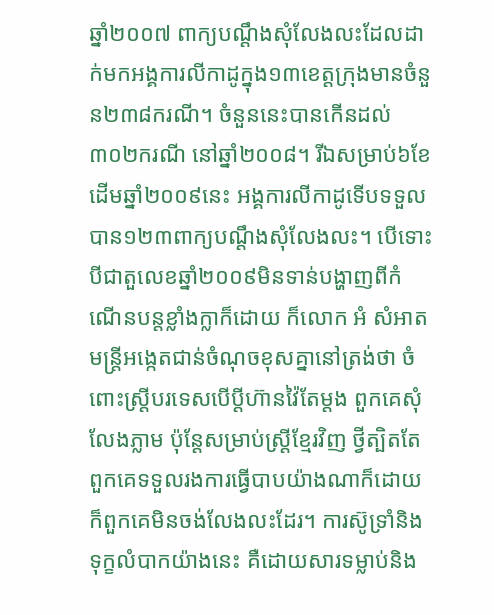ឆ្នាំ២០០៧ ពាក្យបណ្ដឹងសុំលែងលះដែលដាក់មកអង្គការលីកាដូក្នុង១៣ខេត្តក្រុងមានចំនួន២៣៨ករណី។ ចំនួននេះបានកើនដល់ ៣០២ករណី នៅឆ្នាំ២០០៨។ រីឯសម្រាប់៦ខែដើមឆ្នាំ២០០៩នេះ អង្គការលីកាដូទើបទទួលបាន១២៣ពាក្យបណ្ដឹងសុំលែងលះ។ បើទោះបីជាតួលេខឆ្នាំ២០០៩មិនទាន់បង្ហាញពីកំណើនបន្តខ្លាំងក្លាក៏ដោយ ក៏លោក អំ សំអាត មន្ត្រីអង្កេតជាន់ចំណុចខុសគ្នានៅត្រង់ថា ចំពោះស្ត្រីបរទេសបើប្ដីហ៊ានវ៉ៃតែម្ដង ពួកគេសុំលែងភ្លាម ប៉ុន្តែសម្រាប់ស្ត្រីខ្មែរវិញ ថ្វីត្បិតតែពួកគេទទួលរងការធ្វើបាបយ៉ាងណាក៏ដោយក៏ពួកគេមិនចង់លែងលះដែរ។ ការស៊ូទ្រាំនិងទុក្ខលំបាកយ៉ាងនេះ គឺដោយសារទម្លាប់និង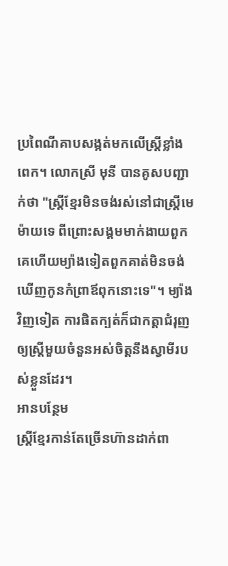ប្រពៃណីគាបសង្កត់មកលើស្ត្រីខ្លាំងពេក។ លោកស្រី មុនី បានគូសបញ្ជាក់ថា "ស្ត្រីខ្មែរមិនចង់រស់នៅជាស្ត្រីមេម៉ាយទេ ពីព្រោះសង្គមមាក់ងាយពួកគេហើយម្យ៉ាងទៀតពួកគាត់មិនចង់ឃើញកូនកំព្រាឪពុកនោះទេ"។ ម្យ៉ាងវិញទៀត ការផិតក្បត់ក៏ជាកត្តាជំរុញឲ្យស្ត្រីមួយចំនួនអស់ចិត្តនឹងស្វាមីរបស់ខ្លួនដែរ។
អានបន្ថែម
ស្ត្រីខ្មែរកាន់តែច្រើនហ៊ានដាក់ពា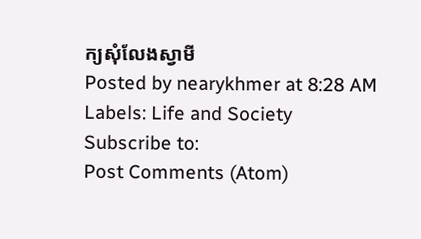ក្យសុំលែងស្វាមី
Posted by nearykhmer at 8:28 AM
Labels: Life and Society
Subscribe to:
Post Comments (Atom)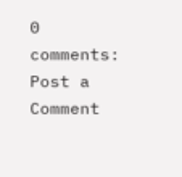0 comments:
Post a Comment